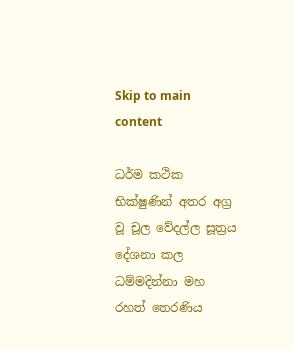Skip to main content

ධර්ම කථික භික්ෂුණින් අතර අග්‍ර වූ චූල වේදල්ල සූත්‍රය දේශනා කල ධම්මදින්නා මහ රහත් තෙරණිය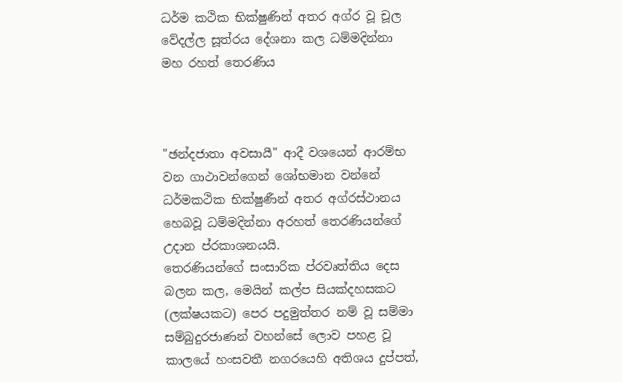ධර්ම කථික භික්ෂුණින් අතර අග්ර වූ චූල වේදල්ල සූත්රය දේශනා කල ධම්මදින්නා මහ රහත් තෙරණිය



"ඡන්දජාතා අවසායී" ආදී වශයෙන් ආරම්භ වන ගාථාවන්ගෙන් ශෝභමාන වන්නේ ධර්මකථික භික්ෂුණීන් අතර අග්රස්ථානය හෙබවූ ධම්මදින්නා අරහත් තෙරණියන්ගේ උදාන ප්රකාශනයයි.
තෙරණියන්ගේ සංසාරික ප්රවෘත්තිය දෙස බලන කල, මෙයින් කල්ප සියක්දහසකට (ලක්ෂයකට) පෙර පදුමුත්තර නම් වූ සම්මා සම්බුදුරජාණන් වහන්සේ ලොව පහළ වූ කාලයේ හංසවතී නගරයෙහි අතිශය දුප්පත්,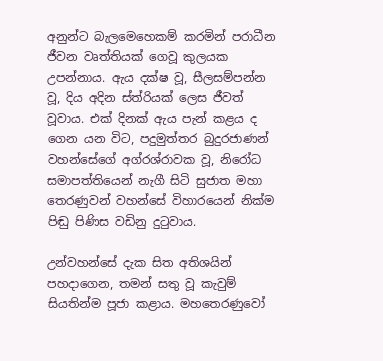අනුන්ට බැලමෙහෙකම් කරමින් පරාධීන ජීවන වෘත්තියක් ගෙවූ කුලයක උපන්නාය. ඇය දක්ෂ වූ, සීලසම්පන්න වූ, දිය අදින ස්ත්රියක් ලෙස ජීවත් වූවාය. එක් දිනක් ඇය පැන් කළය ද ගෙන යන විට, පදුමුත්තර බුදුරජාණන් වහන්සේගේ අග්රශ්රාවක වූ, නිරෝධ සමාපත්තියෙන් නැගී සිටි සුජාත මහා තෙරණුවන් වහන්සේ විහාරයෙන් නික්ම පිඬු පිණිස වඩිනු දුටුවාය.

උන්වහන්සේ දැක සිත අතිශයින් පහදාගෙන, තමන් සතු වූ කැවුම් සියතින්ම පූජා කළාය. මහතෙරණුවෝ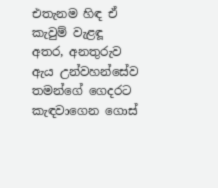එතැනම හිඳ ඒ කැවුම් වැළඳූ අතර, අනතුරුව ඇය උන්වහන්සේව තමන්ගේ ගෙදරට කැඳවාගෙන ගොස්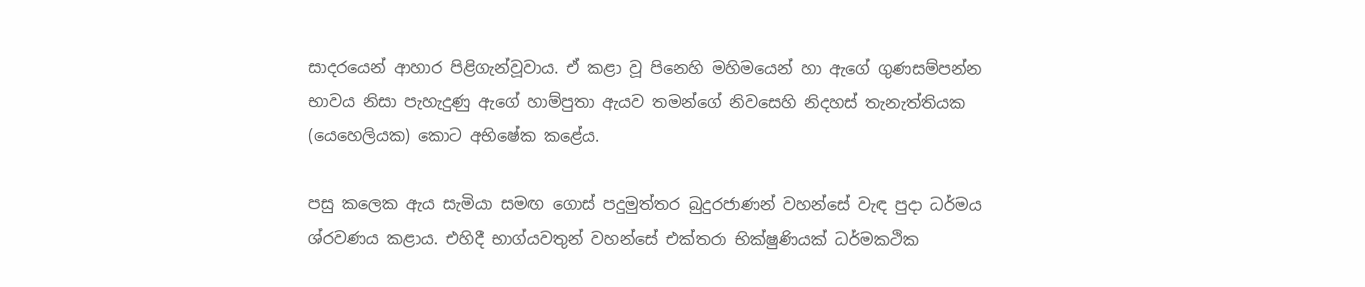සාදරයෙන් ආහාර පිළිගැන්වූවාය. ඒ කළා වූ පිනෙහි මහිමයෙන් හා ඇගේ ගුණසම්පන්න භාවය නිසා පැහැදුණු ඇගේ හාම්පුතා ඇයව තමන්ගේ නිවසෙහි නිදහස් තැනැත්තියක (යෙහෙලියක) කොට අභිෂේක කළේය.

පසු කලෙක ඇය සැමියා සමඟ ගොස් පදුමුත්තර බුදුරජාණන් වහන්සේ වැඳ පුදා ධර්මය ශ්රවණය කළාය. එහිදී භාග්යවතුන් වහන්සේ එක්තරා භික්ෂුණියක් ධර්මකථික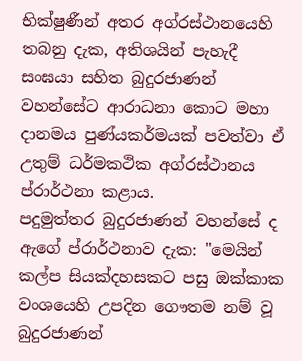භික්ෂුණීන් අතර අග්රස්ථානයෙහි තබනු දැක, අතිශයින් පැහැදී සංඝයා සහිත බුදුරජාණන් වහන්සේට ආරාධනා කොට මහා දානමය පුණ්යකර්මයක් පවත්වා ඒ උතුම් ධර්මකථික අග්රස්ථානය ප්රාර්ථනා කළාය.
පදුමුත්තර බුදුරජාණන් වහන්සේ ද ඇගේ ප්රාර්ථනාව දැක: "මෙයින් කල්ප සියක්දහසකට පසු ඔක්කාක වංශයෙහි උපදින ගෞතම නම් වූ බුදුරජාණන්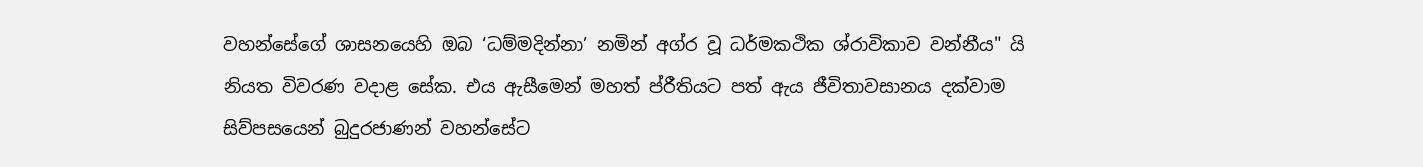වහන්සේගේ ශාසනයෙහි ඔබ ‘ධම්මදින්නා’ නමින් අග්ර වූ ධර්මකථික ශ්රාවිකාව වන්නීය" යි නියත විවරණ වදාළ සේක. එය ඇසීමෙන් මහත් ප්රීතියට පත් ඇය ජීවිතාවසානය දක්වාම සිව්පසයෙන් බුදුරජාණන් වහන්සේට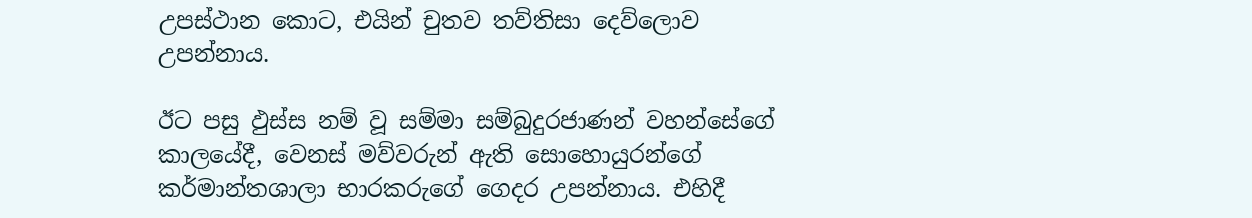උපස්ථාන කොට, එයින් චුතව තව්තිසා දෙව්ලොව උපන්නාය.

ඊට පසු ඵුස්ස නම් වූ සම්මා සම්බුදුරජාණන් වහන්සේගේ කාලයේදී, වෙනස් මව්වරුන් ඇති සොහොයුරන්ගේ කර්මාන්තශාලා භාරකරුගේ ගෙදර උපන්නාය. එහිදී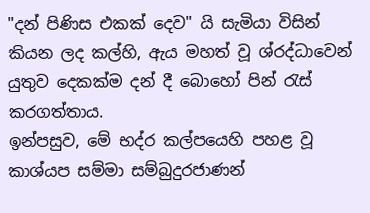"දන් පිණිස එකක් දෙව" යි සැමියා විසින් කියන ලද කල්හි, ඇය මහත් වූ ශ්රද්ධාවෙන් යුතුව දෙකක්ම දන් දී බොහෝ පින් රැස් කරගත්තාය.
ඉන්පසුව, මේ භද්ර කල්පයෙහි පහළ වූ කාශ්යප සම්මා සම්බුදුරජාණන්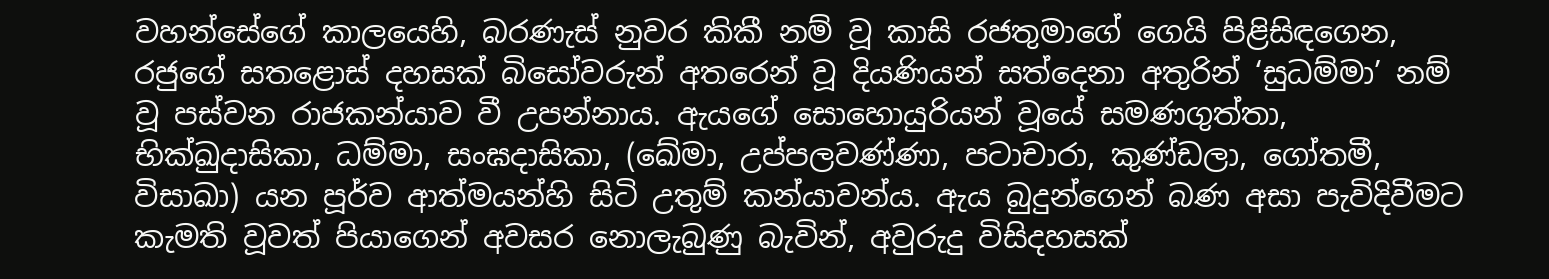වහන්සේගේ කාලයෙහි, බරණැස් නුවර කිකී නම් වූ කාසි රජතුමාගේ ගෙයි පිළිසිඳගෙන, රජුගේ සතළොස් දහසක් බිසෝවරුන් අතරෙන් වූ දියණියන් සත්දෙනා අතුරින් ‘සුධම්මා’ නම් වූ පස්වන රාජකන්යාව වී උපන්නාය. ඇයගේ සොහොයුරියන් වූයේ සමණගුත්තා, භික්ඛුදාසිකා, ධම්මා, සංඝදාසිකා, (ඛේමා, උප්පලවණ්ණා, පටාචාරා, කුණ්ඩලා, ගෝතමී, විසාඛා) යන පූර්ව ආත්මයන්හි සිටි උතුම් කන්යාවන්ය. ඇය බුදුන්ගෙන් බණ අසා පැවිදිවීමට කැමති වූවත් පියාගෙන් අවසර නොලැබුණු බැවින්, අවුරුදු විසිදහසක්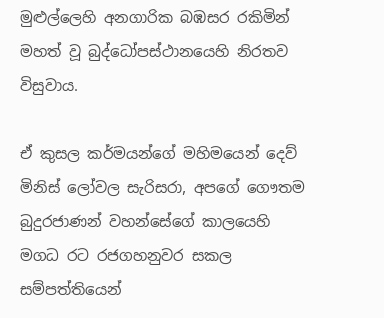මුළුල්ලෙහි අනගාරික බඹසර රකිමින් මහත් වූ බුද්ධෝපස්ථානයෙහි නිරතව විසුවාය.

ඒ කුසල කර්මයන්ගේ මහිමයෙන් දෙව් මිනිස් ලෝවල සැරිසරා, අපගේ ගෞතම බුදුරජාණන් වහන්සේගේ කාලයෙහි මගධ රට රජගහනුවර සකල සම්පත්තියෙන්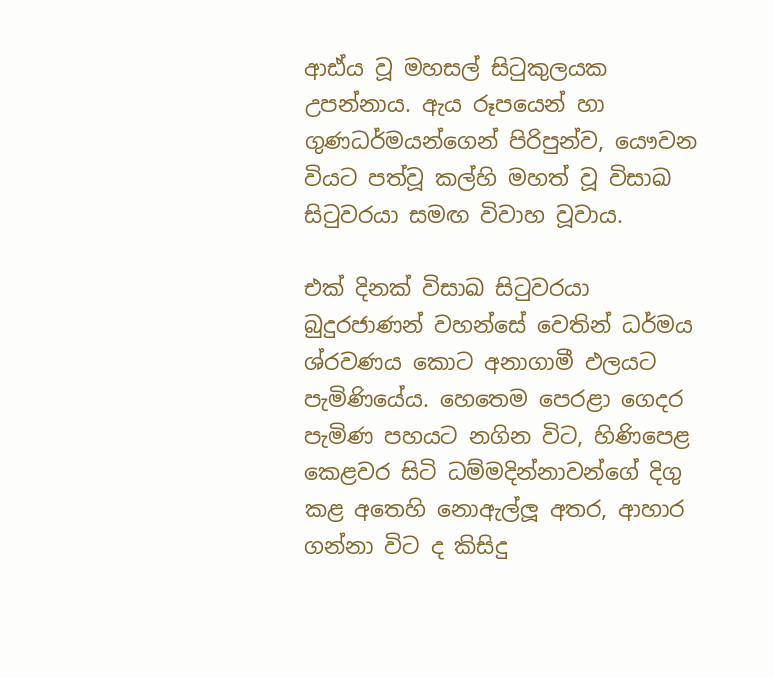ආඪ්ය වූ මහසල් සිටුකුලයක උපන්නාය. ඇය රූපයෙන් හා ගුණධර්මයන්ගෙන් පිරිපුන්ව, යෞවන වියට පත්වූ කල්හි මහත් වූ විසාඛ සිටුවරයා සමඟ විවාහ වූවාය.

එක් දිනක් විසාඛ සිටුවරයා බුදුරජාණන් වහන්සේ වෙතින් ධර්මය ශ්රවණය කොට අනාගාමී ඵලයට පැමිණියේය. හෙතෙම පෙරළා ගෙදර පැමිණ පහයට නගින විට, හිණිපෙළ කෙළවර සිටි ධම්මදින්නාවන්ගේ දිගු කළ අතෙහි නොඇල්ලූ අතර, ආහාර ගන්නා විට ද කිසිදු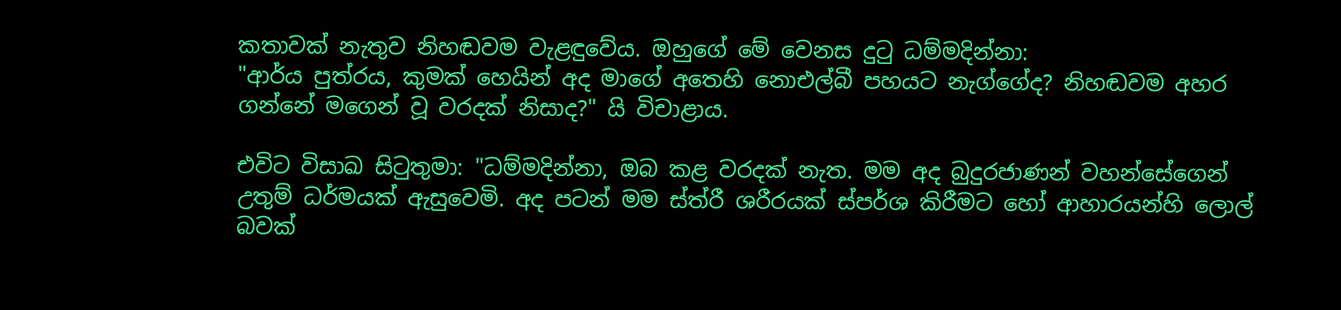කතාවක් නැතුව නිහඬවම වැළඳුවේය. ඔහුගේ මේ වෙනස දුටු ධම්මදින්නා:
"ආර්ය පුත්රය, කුමක් හෙයින් අද මාගේ අතෙහි නොඑල්බී පහයට නැග්ගේද? නිහඬවම අහර ගන්නේ මගෙන් වූ වරදක් නිසාද?" යි විචාළාය.

එවිට විසාඛ සිටුතුමා: "ධම්මදින්නා, ඔබ කළ වරදක් නැත. මම අද බුදුරජාණන් වහන්සේගෙන් උතුම් ධර්මයක් ඇසුවෙමි. අද පටන් මම ස්ත්රී ශරීරයක් ස්පර්ශ කිරීමට හෝ ආහාරයන්හි ලොල් බවක්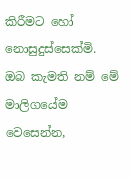කිරීමට හෝ නොසුදුස්සෙක්මි. ඔබ කැමති නම් මේ මාලිගයේම වෙසෙන්න,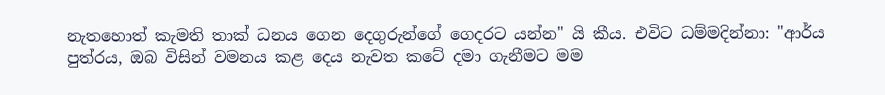නැතහොත් කැමති තාක් ධනය ගෙන දෙගුරුන්ගේ ගෙදරට යන්න" යි කීය. එවිට ධම්මදින්නා: "ආර්ය පුත්රය, ඔබ විසින් වමනය කළ දෙය නැවත කටේ දමා ගැනීමට මම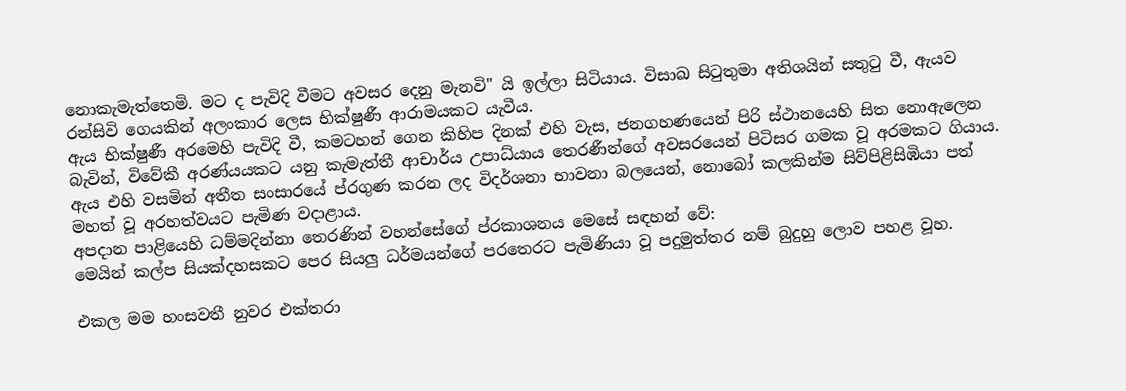නොකැමැත්තෙමි. මට ද පැවිදි වීමට අවසර දෙනු මැනවි" යි ඉල්ලා සිටියාය. විසාඛ සිටුතුමා අතිශයින් සතුටු වී, ඇයව රන්සිවි ගෙයකින් අලංකාර ලෙස භික්ෂුණී ආරාමයකට යැවීය.
ඇය භික්ෂුණී අරමෙහි පැවිදි වී, කමටහන් ගෙන කිහිප දිනක් එහි වැස, ජනගහණයෙන් පිරි ස්ථානයෙහි සිත නොඇලෙන බැවින්, විවේකී අරණ්යයකට යනු කැමැත්තී ආචාර්ය උපාධ්යාය තෙරණීන්ගේ අවසරයෙන් පිටිසර ගමක වූ අරමකට ගියාය. ඇය එහි වසමින් අතීත සංසාරයේ ප්රගුණ කරන ලද විදර්ශනා භාවනා බලයෙන්, නොබෝ කලකින්ම සිව්පිළිසිඹියා පත් මහත් වූ අරහත්වයට පැමිණ වදාළාය.
අපදාන පාළියෙහි ධම්මදින්නා තෙරණින් වහන්සේගේ ප්රකාශනය මෙසේ සඳහන් වේ:
මෙයින් කල්ප සියක්දහසකට පෙර සියලු ධර්මයන්ගේ පරතෙරට පැමිණියා වූ පදුමුත්තර නම් බුදුහු ලොව පහළ වූහ.

එකල මම හංසවතී නුවර එක්තරා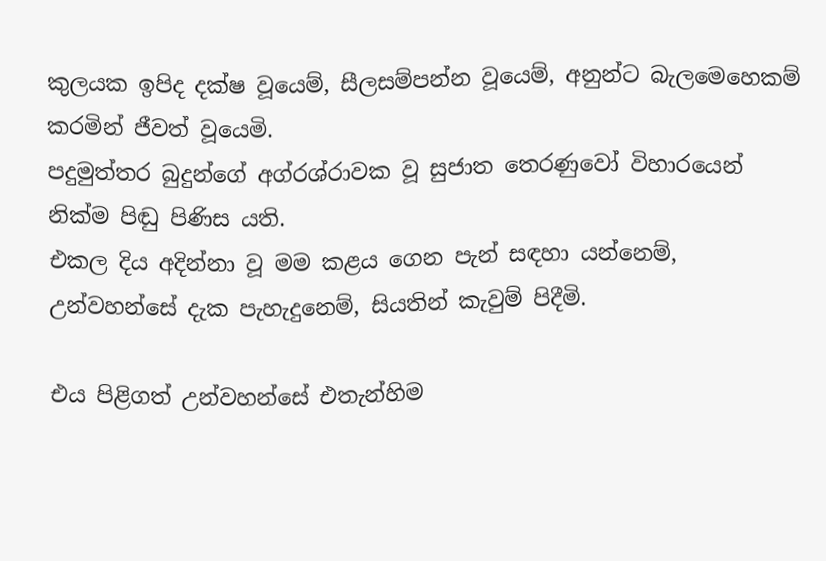කුලයක ඉපිද දක්ෂ වූයෙම්, සීලසම්පන්න වූයෙම්, අනුන්ට බැලමෙහෙකම් කරමින් ජීවත් වූයෙමි.
පදුමුත්තර බුදුන්ගේ අග්රශ්රාවක වූ සුජාත තෙරණුවෝ විහාරයෙන් නික්ම පිඬු පිණිස යති.
එකල දිය අදින්නා වූ මම කළය ගෙන පැන් සඳහා යන්නෙම්, උන්වහන්සේ දැක පැහැදුනෙම්, සියතින් කැවුම් පිදීමි.

එය පිළිගත් උන්වහන්සේ එතැන්හිම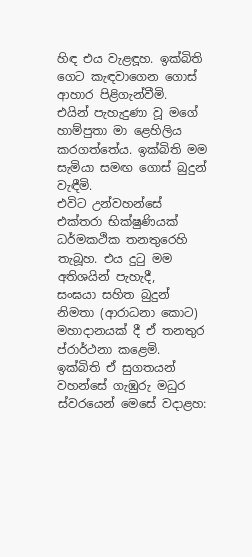හිඳ එය වැළඳූහ. ඉක්බිති ගෙට කැඳවාගෙන ගොස් ආහාර පිළිගැන්වීමි.
එයින් පැහැදුණා වූ මගේ හාම්පුතා මා ළෙහිලිය කරගත්තේය. ඉක්බිති මම සැමියා සමඟ ගොස් බුදුන් වැඳීමි.
එවිට උන්වහන්සේ එක්තරා භික්ෂුණියක් ධර්මකථික තනතුරෙහි තැබූහ. එය දුටු මම අතිශයින් පැහැදී,
සංඝයා සහිත බුදුන් නිමතා (ආරාධනා කොට) මහාදානයක් දී ඒ තනතුර ප්රාර්ථනා කළෙමි.
ඉක්බිති ඒ සුගතයන් වහන්සේ ගැඹුරු මධුර ස්වරයෙන් මෙසේ වදාළහ: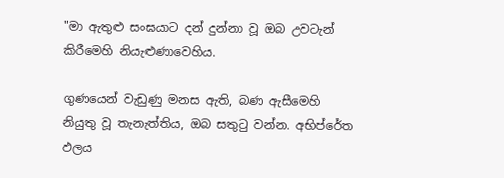"මා ඇතුළු සංඝයාට දන් දුන්නා වූ ඔබ උවටැන් කිරීමෙහි නියැළුණාවෙහිය.

ගුණයෙන් වැඩුණු මනස ඇති, බණ ඇසීමෙහි නියුතු වූ තැනැත්තිය, ඔබ සතුටු වන්න. අභිප්රේත ඵලය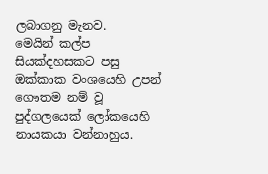ලබාගනු මැනව.
මෙයින් කල්ප සියක්දහසකට පසු ඔක්කාක වංශයෙහි උපන් ගෞතම නම් වූ පුද්ගලයෙක් ලෝකයෙහි නායකයා වන්නාහුය.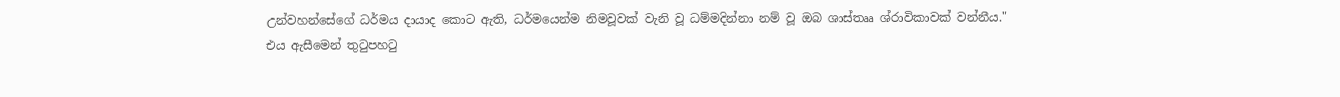උන්වහන්සේගේ ධර්මය දායාද කොට ඇති, ධර්මයෙන්ම නිමවූවක් වැනි වූ ධම්මදින්නා නම් වූ ඔබ ශාස්තෲ ශ්රාවිකාවක් වන්නීය."
එය ඇසීමෙන් තුටුපහටු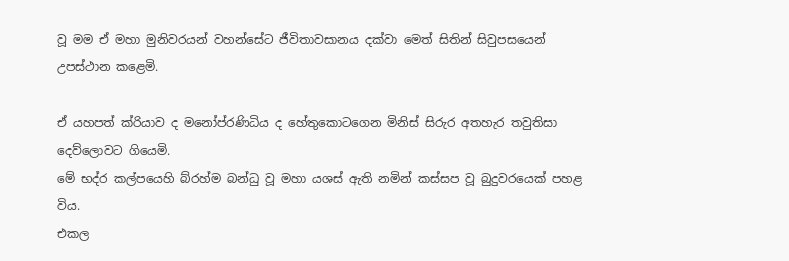වූ මම ඒ මහා මුනිවරයන් වහන්සේට ජීවිතාවසානය දක්වා මෙත් සිතින් සිවුපසයෙන් උපස්ථාන කළෙමි.

ඒ යහපත් ක්රියාව ද මනෝප්රණිධිය ද හේතුකොටගෙන මිනිස් සිරුර අතහැර තවුතිසා දෙව්ලොවට ගියෙමි.
මේ භද්ර කල්පයෙහි බ්රහ්ම බන්ධු වූ මහා යශස් ඇති නමින් කස්සප වූ බුදුවරයෙක් පහළ විය.
එකල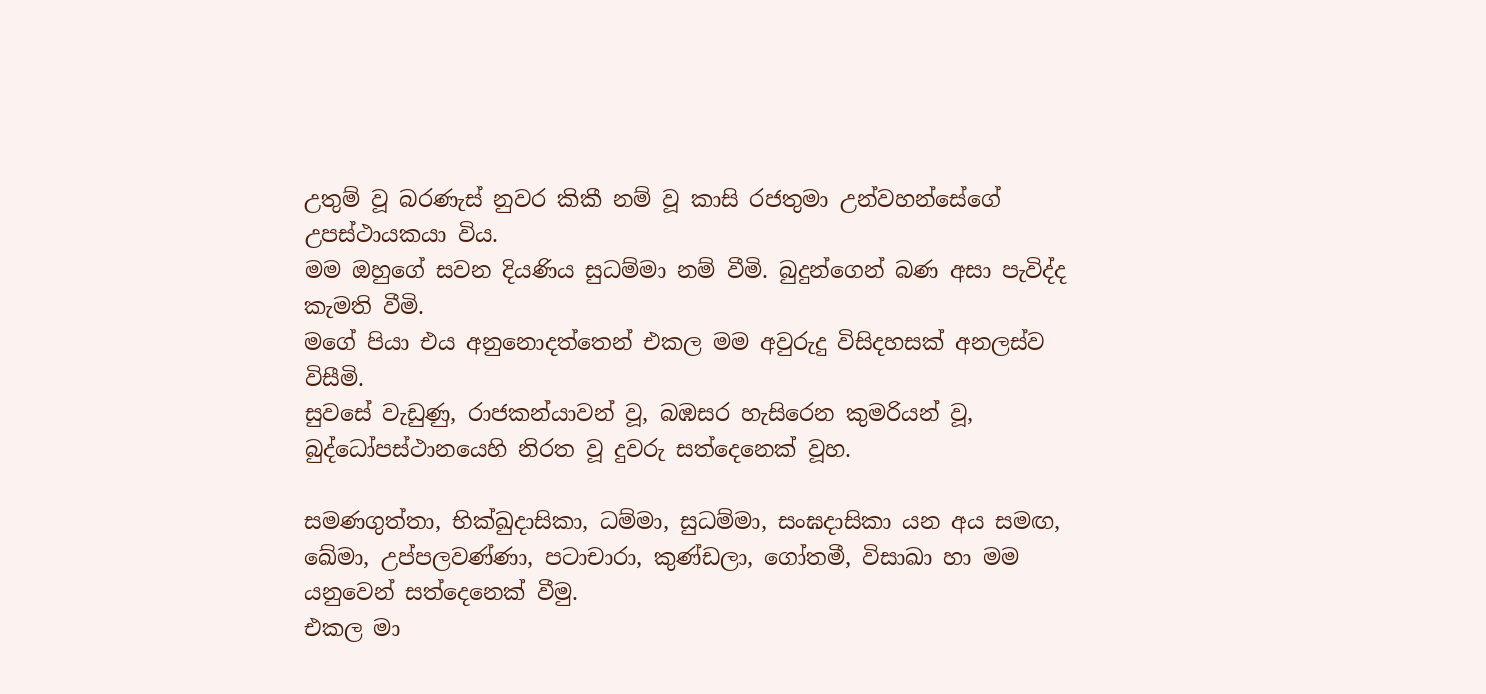උතුම් වූ බරණැස් නුවර කිකී නම් වූ කාසි රජතුමා උන්වහන්සේගේ උපස්ථායකයා විය.
මම ඔහුගේ සවන දියණිය සුධම්මා නම් වීමි. බුදුන්ගෙන් බණ අසා පැවිද්ද කැමති වීමි.
මගේ පියා එය අනුනොදත්තෙන් එකල මම අවුරුදු විසිදහසක් අනලස්ව විසීමි.
සුවසේ වැඩුණු, රාජකන්යාවන් වූ, බඹසර හැසිරෙන කුමරියන් වූ, බුද්ධෝපස්ථානයෙහි නිරත වූ දුවරු සත්දෙනෙක් වූහ.

සමණගුත්තා, භික්ඛුදාසිකා, ධම්මා, සුධම්මා, සංඝදාසිකා යන අය සමඟ, ඛේමා, උප්පලවණ්ණා, පටාචාරා, කුණ්ඩලා, ගෝතමී, විසාඛා හා මම යනුවෙන් සත්දෙනෙක් වීමු.
එකල මා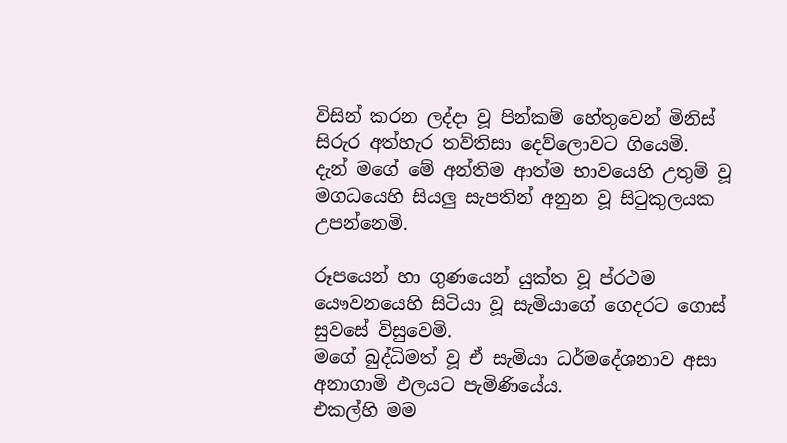විසින් කරන ලද්දා වූ පින්කම් හේතුවෙන් මිනිස් සිරුර අත්හැර තව්තිසා දෙව්ලොවට ගියෙමි.
දැන් මගේ මේ අන්තිම ආත්ම භාවයෙහි උතුම් වූ මගධයෙහි සියලු සැපතින් අනුන වූ සිටුකුලයක උපන්නෙමි.

රූපයෙන් හා ගුණයෙන් යුක්ත වූ ප්රථම යෞවනයෙහි සිටියා වූ සැමියාගේ ගෙදරට ගොස් සුවසේ විසුවෙමි.
මගේ බුද්ධිමත් වූ ඒ සැමියා ධර්මදේශනාව අසා අනාගාමි ඵලයට පැමිණියේය.
එකල්හි මම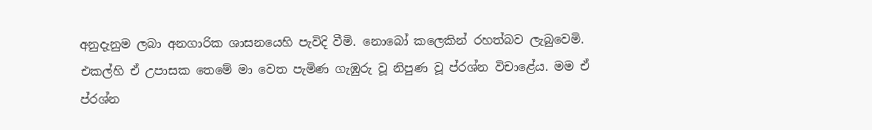අනුදැනුම ලබා අනගාරික ශාසනයෙහි පැවිදි වීමි. නොබෝ කලෙකින් රහත්බව ලැබුවෙමි.
එකල්හි ඒ උපාසක තෙමේ මා වෙත පැමිණ ගැඹුරු වූ නිපුණ වූ ප්රශ්න විචාළේය. මම ඒ ප්රශ්න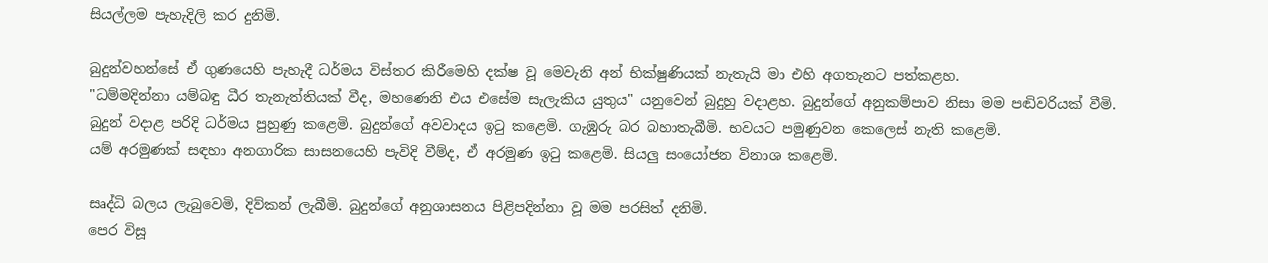සියල්ලම පැහැදිලි කර දුනිමි.

බුදුන්වහන්සේ ඒ ගුණයෙහි පැහැදී ධර්මය විස්තර කිරීමෙහි දක්ෂ වූ මෙවැනි අන් භික්ෂුණියක් නැතැයි මා එහි අගතැනට පත්කළහ.
"ධම්මදින්නා යම්බඳු ධීර තැනැත්තියක් වීද, මහණෙනි එය එසේම සැලැකිය යුතුය" යනුවෙන් බුදුහු වදාළහ. බුදුන්ගේ අනුකම්පාව නිසා මම පඬිවරියක් වීමි.
බුදුන් වදාළ පරිදි ධර්මය පුහුණු කළෙමි. බුදුන්ගේ අවවාදය ඉටු කළෙමි. ගැඹුරු බර බහාතැබීමි. භවයට පමුණුවන කෙලෙස් නැති කළෙමි.
යම් අරමුණක් සඳහා අනගාරික සාසනයෙහි පැවිදි වීම්ද, ඒ අරමුණ ඉටු කළෙමි. සියලු සංයෝජන විනාශ කළෙමි.

සෘද්ධි බලය ලැබුවෙමි, දිව්කන් ලැබීමි. බුදුන්ගේ අනුශාසනය පිළිපදින්නා වූ මම පරසිත් දනිමි.
පෙර විසූ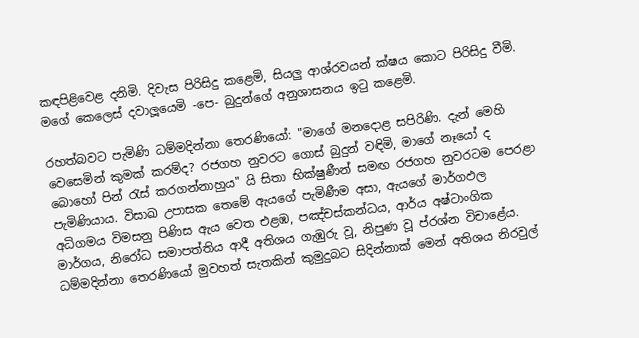කඳපිළිවෙළ දනිමි. දිවැස පිරිසිදු කළෙමි, සියලු ආශ්රවයන් ක්ෂය කොට පිරිසිදු වීමි.
මගේ කෙලෙස් දවාලූයෙමි -පෙ- බුදුන්ගේ අනුශාසනය ඉටු කළෙමි.

රහත්බවට පැමිණි ධම්මදින්නා තෙරණියෝ: "මාගේ මනදොළ සපිරිණි. දැන් මෙහි වෙසෙමින් කුමක් කරම්ද? රජගහ නුවරට ගොස් බුදුන් වඳිමි, මාගේ නෑයෝ ද බොහෝ පින් රැස් කරගන්නාහුය" යි සිතා භික්ෂුණීන් සමඟ රජගහ නුවරටම පෙරළා පැමිණියාය. විසාඛ උපාසක තෙමේ ඇයගේ පැමිණීම අසා, ඇයගේ මාර්ගඵල අධිගමය විමසනු පිණිස ඇය වෙත එළඹ, පඤ්චස්කන්ධය, ආර්ය අෂ්ටාංගික මාර්ගය, නිරෝධ සමාපත්තිය ආදී අතිශය ගැඹුරු වූ, නිපුණ වූ ප්රශ්න විචාළේය. ධම්මදින්නා තෙරණියෝ මුවහත් සැතකින් කුමුදුබට සිදින්නාක් මෙන් අතිශය නිරවුල්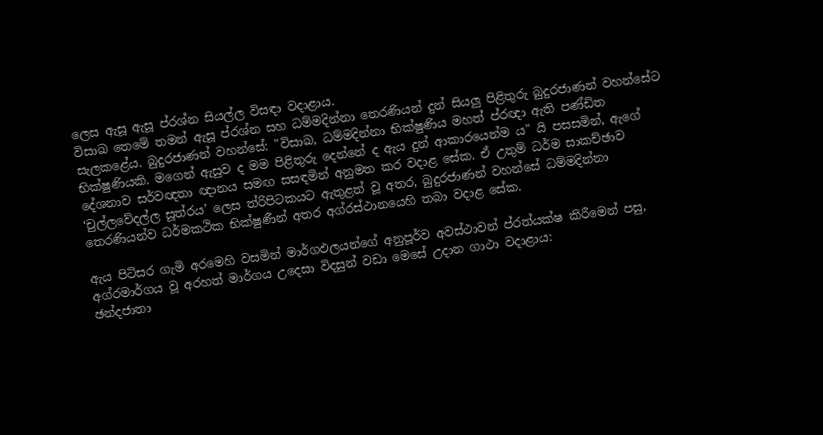ලෙස ඇසූ ඇසූ ප්රශ්න සියල්ල විසඳා වදාළාය.
විසාඛ තෙමේ තමන් ඇසූ ප්රශ්න සහ ධම්මදින්නා තෙරණියන් දුන් සියලු පිළිතුරු බුදුරජාණන් වහන්සේට සැලකළේය. බුදුරජාණන් වහන්සේ: "විසාඛ, ධම්මදින්නා භික්ෂුණිය මහත් ප්රඥා ඇති පණ්ඩිත භික්ෂුණියකි. මගෙන් ඇසුව ද මම පිළිතුරු දෙන්නේ ද ඇය දුන් ආකාරයෙන්ම ය" යි පසසමින්, ඇගේ දේශනාව සර්වඥතා ඥානය සමඟ සසඳමින් අනුමත කර වදාළ සේක. ඒ උතුම් ධර්ම සාකච්ඡාව ‘චුල්ලවේදල්ල සූත්රය’ ලෙස ත්රිපිටකයට ඇතුළත් වූ අතර, බුදුරජාණන් වහන්සේ ධම්මදින්නා තෙරණියන්ව ධර්මකථික භික්ෂුණීන් අතර අග්රස්ථානයෙහි තබා වදාළ සේක.

ඇය පිටිසර ගැමි අරමෙහි වසමින් මාර්ගඵලයන්ගේ අනුපූර්ව අවස්ථාවන් ප්රත්යක්ෂ කිරීමෙන් පසු, අග්රමාර්ගය වූ අරහත් මාර්ගය උදෙසා විදසුන් වඩා මෙසේ උදාන ගාථා වදාළාය:
ඡන්දජාතා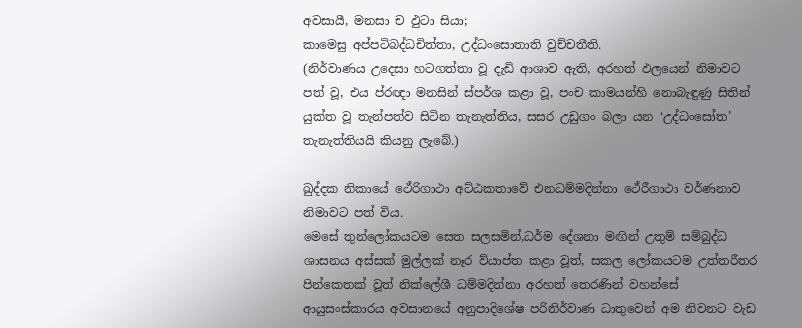අවසායී, මනසා ච ඵුටා සියා;
කාමෙසු අප්පටිබද්ධචිත්තා, උද්ධංසොතාති වුච්චතීති.
(නිර්වාණය උදෙසා හටගත්තා වූ දැඩි ආශාව ඇති, අරහත් ඵලයෙන් නිමාවට පත් වූ, එය ප්රඥා මනසින් ස්පර්ශ කළා වූ, පංච කාමයන්හි නොබැඳුණු සිතින් යුක්ත වූ තැන්පත්ව සිටින තැනැත්තිය, සසර උඩුගං බලා යන ‘උද්ධංසෝත’ තැනැත්තියයි කියනු ලැබේ.)

ඛුද්දක නිකායේ ථේරිගාථා අට්ඨකතාවේ එනධම්මදින්නා ථේරීගාථා වර්ණනාව නිමාවට පත් විය.
මෙසේ තුන්ලෝකයටම සෙත සලසමින්,ධර්ම දේශනා මඟින් උතුම් සම්බුද්ධ ශාසනය අස්සක් මුල්ලක් නෑර ව්යාප්ත කළා වූත්, සකල ලෝකයටම උත්තරීතර පින්කෙතක් වූත් නික්ලේශී ධම්මදින්නා අරහත් තෙරණින් වහන්සේ ආයුසංස්කාරය අවසානයේ අනුපාදිශේෂ පරිනිර්වාණ ධාතුවෙන් අම නිවනට වැඩ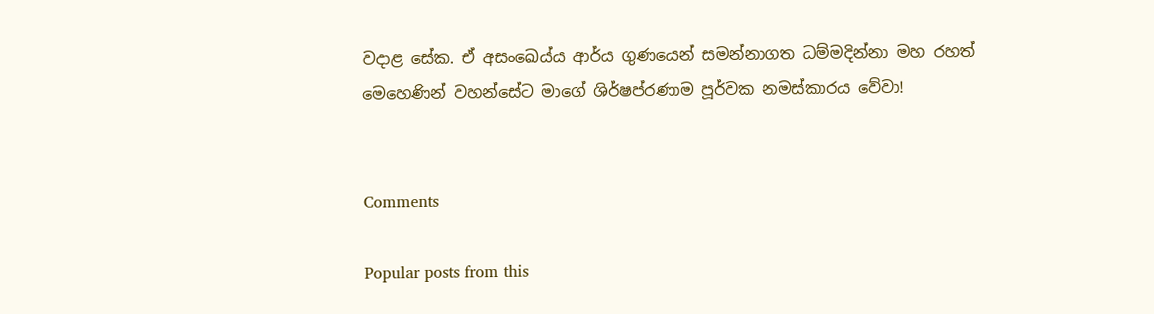වදාළ සේක. ඒ අසංඛෙය්ය ආර්ය ගුණයෙන් සමන්නාගත ධම්මදින්නා මහ රහත් මෙහෙණින් වහන්සේට මාගේ ශිර්ෂප්රණාම පූර්වක නමස්කාරය වේවා!


Comments

Popular posts from this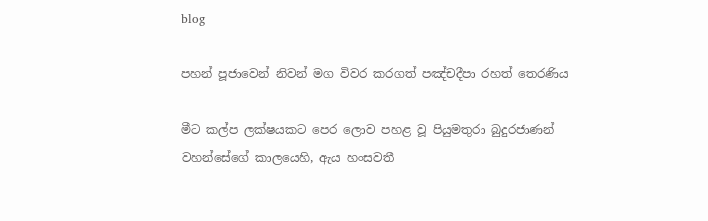blog

පහන් පූජාවෙන් නිවන් මග විවර කරගත් පඤ්චදීපා රහත් තෙරණිය

මීට කල්ප ලක්ෂයකට පෙර ලොව පහළ වූ පියුමතුරා බුදුරජාණන් වහන්සේගේ කාලයෙහි, ඇය හංසවතී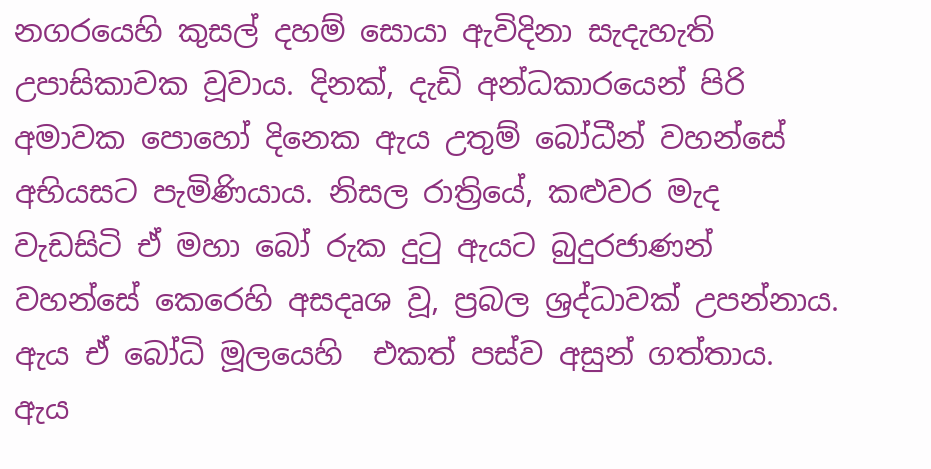නගරයෙහි කුසල් දහම් සොයා ඇවිදිනා සැදැහැති උපාසිකාවක වූවාය. දිනක්, දැඩි අන්ධකාරයෙන් පිරි අමාවක පොහෝ දිනෙක ඇය උතුම් බෝධීන් වහන්සේ අභියසට පැමිණියාය. නිසල රාත්‍රියේ, කළුවර මැද වැඩසිටි ඒ මහා බෝ රුක දුටු ඇයට බුදුරජාණන් වහන්සේ කෙරෙහි අසදෘශ වූ, ප්‍රබල ශ්‍රද්ධාවක් උපන්නාය. ඇය ඒ බෝධි මූලයෙහි  එකත් පස්ව අසුන් ගත්තාය. ඇය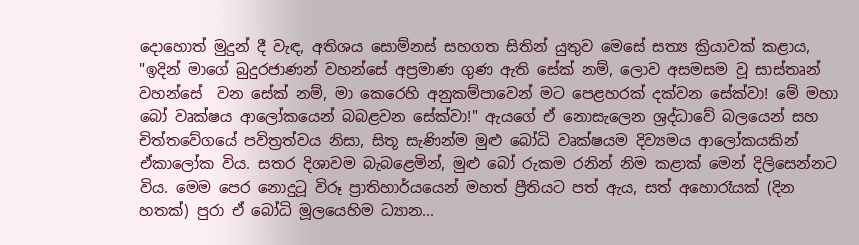දොහොත් මුදුන් දී වැඳ, අතිශය සොම්නස් සහගත සිතින් යුතුව මෙසේ සත්‍ය ක්‍රියාවක් කළාය, "ඉදින් මාගේ බුදුරජාණන් වහන්සේ අප්‍රමාණ ගුණ ඇති සේක් නම්, ලොව අසමසම වූ සාස්තෘන් වහන්සේ  වන සේක් නම්, මා කෙරෙහි අනුකම්පාවෙන් මට පෙළහරක් දක්වන සේක්වා! මේ මහා බෝ වෘක්ෂය ආලෝකයෙන් බබළවන සේක්වා!" ඇයගේ ඒ නොසැලෙන ශ්‍රද්ධාවේ බලයෙන් සහ චිත්තවේගයේ පවිත්‍රත්වය නිසා, සිතූ සැණින්ම මුළු බෝධි වෘක්ෂයම දිව්‍යමය ආලෝකයකින් ඒකාලෝක විය. සතර දිශාවම බැබළෙමින්, මුළු බෝ රුකම රනින් නිම කළාක් මෙන් දිලිසෙන්නට විය. මෙම පෙර නොදුටූ විරූ ප්‍රාතිහාර්යයෙන් මහත් ප්‍රීතියට පත් ඇය, සත් අහොරෑයක් (දින හතක්) පුරා ඒ බෝධි මූලයෙහිම ධ්‍යාන...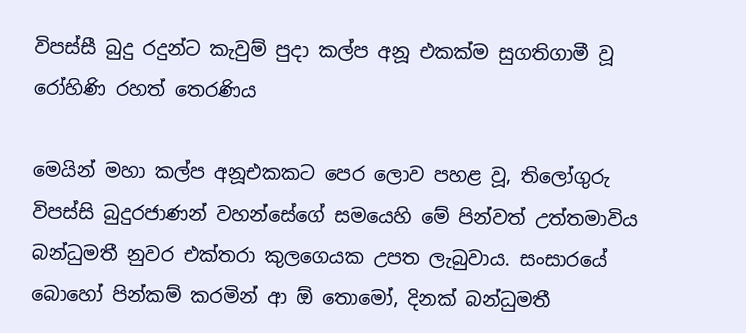විපස්සී බුදු රදුන්ට කැවුම් පුදා කල්ප අනූ එකක්ම සුගතිගාමී වූ රෝහිණි රහත් තෙරණිය

මෙයින් මහා කල්ප අනූඑකකට පෙර ලොව පහළ වූ, තිලෝගුරු විපස්සි බුදුරජාණන් වහන්සේගේ සමයෙහි මේ පින්වත් උත්තමාවිය බන්ධුමතී නුවර එක්තරා කුලගෙයක උපත ලැබුවාය. සංසාරයේ බොහෝ පින්කම් කරමින් ආ ඕ තොමෝ, දිනක් බන්ධුමතී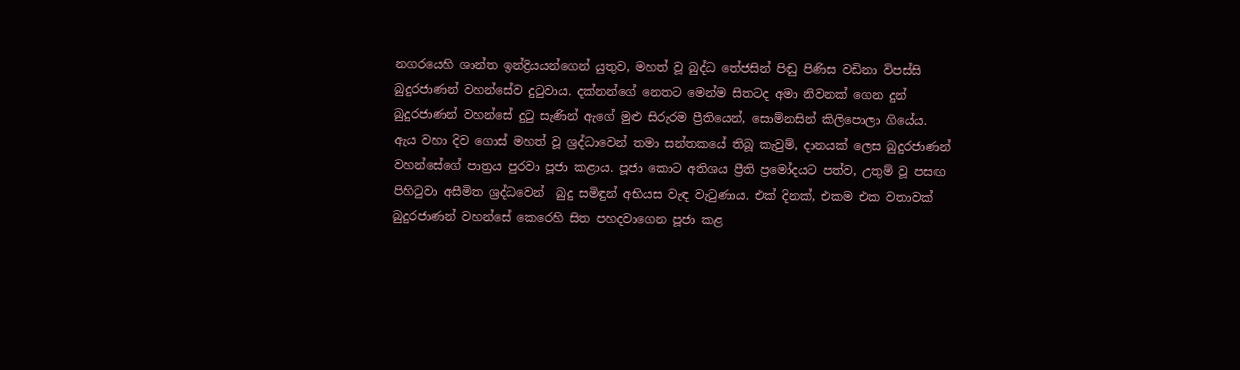නගරයෙහි ශාන්ත ඉන්ද්‍රියයන්ගෙන් යුතුව, මහත් වූ බුද්ධ තේජසින් පිඬු පිණිස වඩිනා විපස්සි බුදුරජාණන් වහන්සේව දුටුවාය. දක්නන්ගේ නෙතට මෙන්ම සිතටද අමා නිවනක් ගෙන දුන් බුදුරජාණන් වහන්සේ දුටු සැණින් ඇගේ මුළු සිරුරම ප්‍රීතියෙන්, සොම්නසින් කිලිපොලා ගියේය. ඇය වහා දිව ගොස් මහත් වූ ශ්‍රද්ධාවෙන් තමා සන්තකයේ තිබූ කැවුම්, දානයක් ලෙස බුදුරජාණන් වහන්සේගේ පාත්‍රය පුරවා පූජා කළාය. පූජා කොට අතිශය ප්‍රීති ප්‍රමෝදයට පත්ව, උතුම් වූ පසඟ පිහිටුවා අසීමිත ශ්‍රද්ධවෙන්  බුදු සමිඳුන් අභියස වැඳ වැටුණාය. එක් දිනක්, එකම එක වතාවක් බුදුරජාණන් වහන්සේ කෙරෙහි සිත පහදවාගෙන පූජා කළ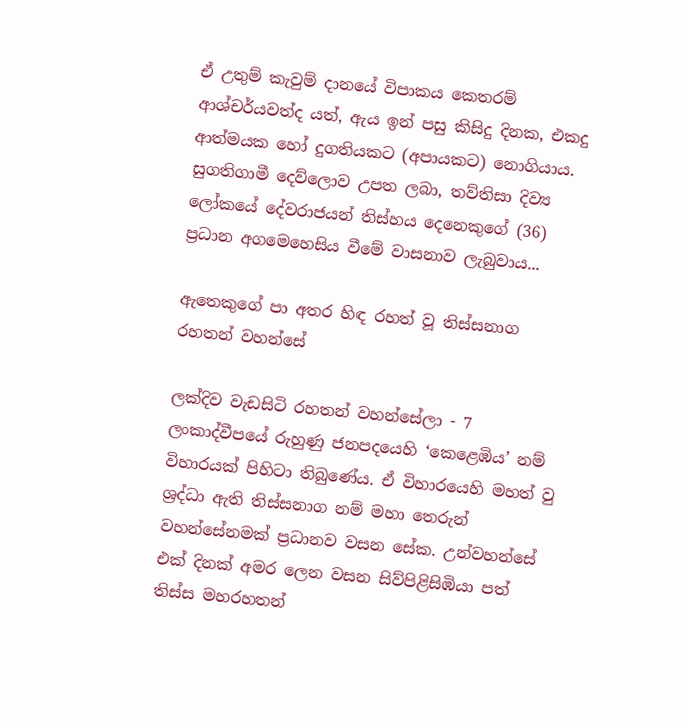ඒ උතුම් කැවුම් දානයේ විපාකය කෙතරම් ආශ්චර්යවත්ද යත්, ඇය ඉන් පසු කිසිදු දිනක, එකදු ආත්මයක හෝ දුගතියකට (අපායකට) නොගියාය. සුගතිගාමී දෙව්ලොව උපත ලබා, තව්තිසා දිව්‍ය ලෝකයේ දේවරාජයන් තිස්හය දෙනෙකුගේ (36) ප්‍රධාන අගමෙහෙසිය වීමේ වාසනාව ලැබුවාය...

ඇතෙකුගේ පා අතර හිඳ රහත් වූ තිස්සනාග රහතන් වහන්සේ

ලක්දිව වැඩසිටි රහතන් වහන්සේලා - 7 ලංකාද්වීපයේ රුහුණු ජනපදයෙහි ‘කෙළෙඹිය’ නම් විහාරයක් පිහිටා තිබුණේය. ඒ විහාරයෙහි මහත් වු ශ්‍රද්ධා ඇති තිස්සනාග නම් මහා තෙරුන් වහන්සේනමක් ප්‍රධානව වසන සේක. උන්වහන්සේ එක් දිනක් අමර ලෙන වසන සිව්පිළිසිඹියා පත් තිස්ස මහරහතන්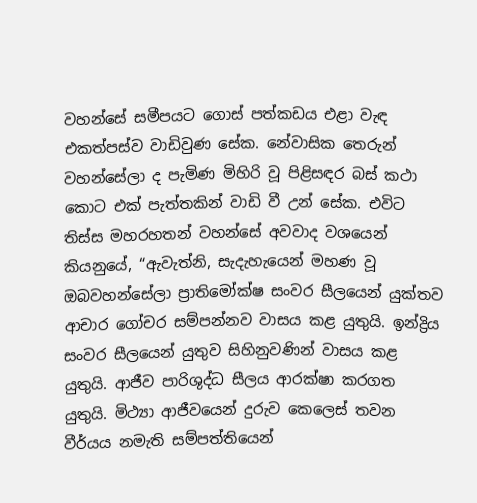වහන්සේ සමීපයට ගොස් පත්කඩය එළා වැඳ එකත්පස්ව වාඩිවුණ සේක. නේවාසික තෙරුන් වහන්සේලා ද පැමිණ මිහිරි වූ පිළිසඳර බස් කථා කොට එක් පැත්තකින් වාඩි වී උන් සේක. එවිට තිස්ස මහරහතන් වහන්සේ අවවාද වශයෙන් කියනුයේ, “ඇවැත්නි, සැදැහැයෙන් මහණ වූ ඔබවහන්සේලා ප්‍රාතිමෝක්ෂ සංවර සීලයෙන් යුක්තව ආචාර ගෝචර සම්පන්නව වාසය කළ යුතුයි. ඉන්ද්‍රිය සංවර සීලයෙන් යුතුව සිහිනුවණින් වාසය කළ යුතුයි. ආජීව පාරිශුද්ධ සීලය ආරක්ෂා කරගත යුතුයි. මිථ්‍යා ආජීවයෙන් දුරුව කෙලෙස් තවන වීර්යය නමැති සම්පත්තියෙන්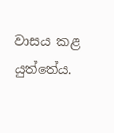වාසය කළ යුත්තේය.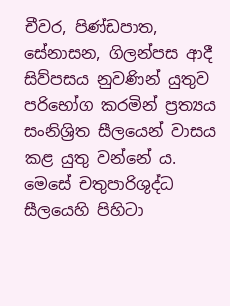චීවර, පිණ්ඩපාත, සේනාසන, ගිලන්පස ආදී සිව්පසය නුවණින් යුතුව පරිභෝග කරමින් ප්‍රත්‍යය සංනිශ්‍රිත සීලයෙන් වාසය කළ යුතු වන්නේ ය. මෙසේ චතුපාරිශුද්ධ සීලයෙහි පිහිටා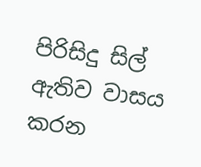පිරිසිදු සිල් ඇතිව වාසය කරන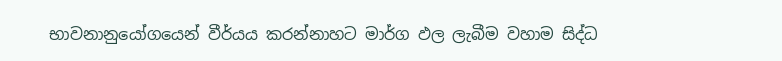භාවනානුයෝගයෙන් වීර්යය කරන්නාහට මාර්ග ඵල ලැබීම වහාම සිද්ධ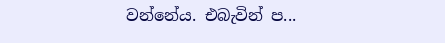වන්නේය. එබැවින් ප...